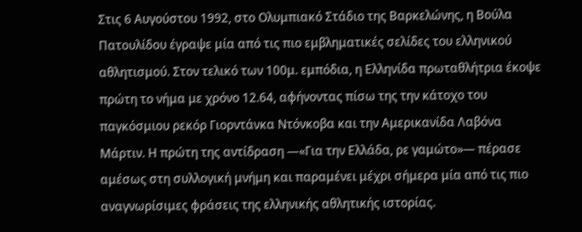Στις 6 Αυγούστου 1992, στο Ολυμπιακό Στάδιο της Βαρκελώνης, η Βούλα Πατουλίδου έγραψε μία από τις πιο εμβληματικές σελίδες του ελληνικού αθλητισμού. Στον τελικό των 100μ. εμπόδια, η Ελληνίδα πρωταθλήτρια έκοψε πρώτη το νήμα με χρόνο 12.64, αφήνοντας πίσω της την κάτοχο του παγκόσμιου ρεκόρ Γιορντάνκα Ντόνκοβα και την Αμερικανίδα Λαβόνα Μάρτιν. Η πρώτη της αντίδραση —«Για την Ελλάδα, ρε γαμώτο»— πέρασε αμέσως στη συλλογική μνήμη και παραμένει μέχρι σήμερα μία από τις πιο αναγνωρίσιμες φράσεις της ελληνικής αθλητικής ιστορίας.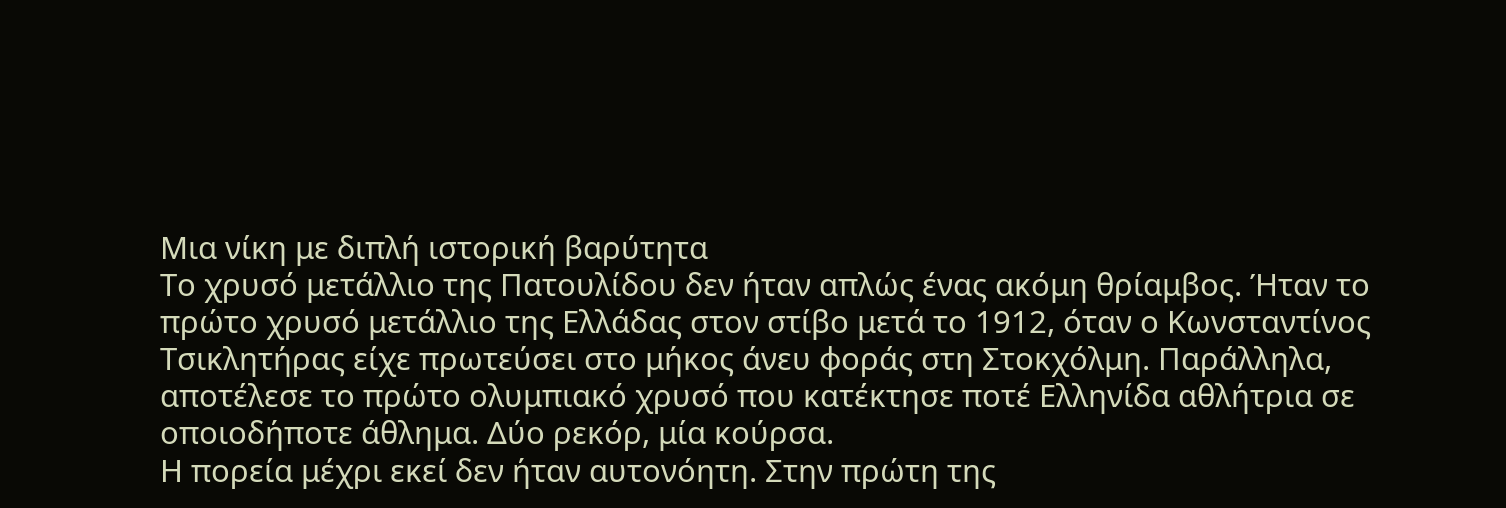Μια νίκη με διπλή ιστορική βαρύτητα
Το χρυσό μετάλλιο της Πατουλίδου δεν ήταν απλώς ένας ακόμη θρίαμβος. Ήταν το πρώτο χρυσό μετάλλιο της Ελλάδας στον στίβο μετά το 1912, όταν ο Κωνσταντίνος Τσικλητήρας είχε πρωτεύσει στο μήκος άνευ φοράς στη Στοκχόλμη. Παράλληλα, αποτέλεσε το πρώτο ολυμπιακό χρυσό που κατέκτησε ποτέ Ελληνίδα αθλήτρια σε οποιοδήποτε άθλημα. Δύο ρεκόρ, μία κούρσα.
Η πορεία μέχρι εκεί δεν ήταν αυτονόητη. Στην πρώτη της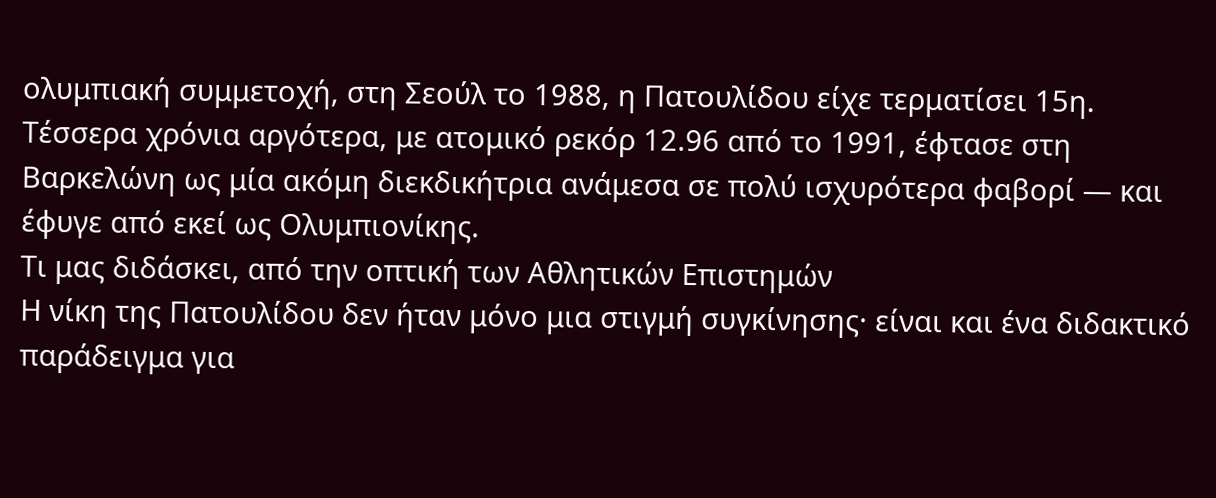ολυμπιακή συμμετοχή, στη Σεούλ το 1988, η Πατουλίδου είχε τερματίσει 15η. Τέσσερα χρόνια αργότερα, με ατομικό ρεκόρ 12.96 από το 1991, έφτασε στη Βαρκελώνη ως μία ακόμη διεκδικήτρια ανάμεσα σε πολύ ισχυρότερα φαβορί — και έφυγε από εκεί ως Ολυμπιονίκης.
Τι μας διδάσκει, από την οπτική των Αθλητικών Επιστημών
Η νίκη της Πατουλίδου δεν ήταν μόνο μια στιγμή συγκίνησης· είναι και ένα διδακτικό παράδειγμα για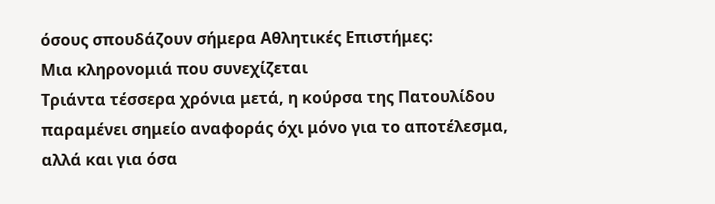όσους σπουδάζουν σήμερα Αθλητικές Επιστήμες:
Μια κληρονομιά που συνεχίζεται
Τριάντα τέσσερα χρόνια μετά, η κούρσα της Πατουλίδου παραμένει σημείο αναφοράς όχι μόνο για το αποτέλεσμα, αλλά και για όσα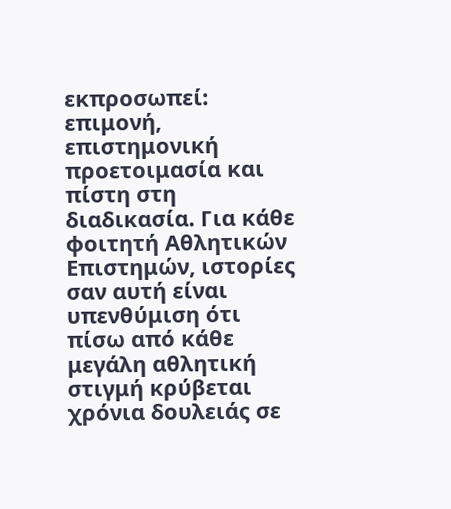εκπροσωπεί: επιμονή, επιστημονική προετοιμασία και πίστη στη διαδικασία. Για κάθε φοιτητή Αθλητικών Επιστημών, ιστορίες σαν αυτή είναι υπενθύμιση ότι πίσω από κάθε μεγάλη αθλητική στιγμή κρύβεται χρόνια δουλειάς σε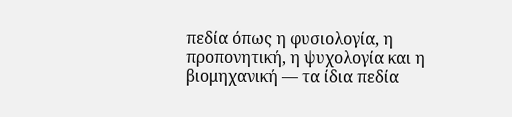πεδία όπως η φυσιολογία, η προπονητική, η ψυχολογία και η βιομηχανική — τα ίδια πεδία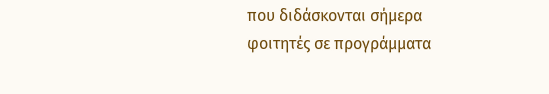που διδάσκονται σήμερα φοιτητές σε προγράμματα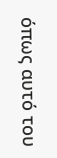όπως αυτό του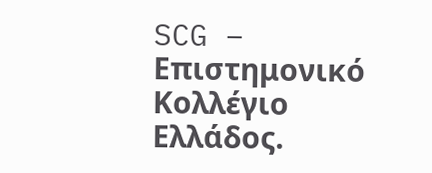SCG – Επιστημονικό Κολλέγιο Ελλάδος.